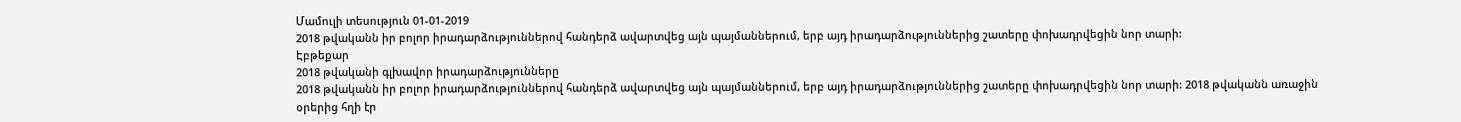Մամուլի տեսություն 01-01-2019
2018 թվականն իր բոլոր իրադարձություններով հանդերձ ավարտվեց այն պայմաններում, երբ այդ իրադարձություններից շատերը փոխադրվեցին նոր տարի:
Էբթեքար
2018 թվականի գլխավոր իրադարձությունները
2018 թվականն իր բոլոր իրադարձություններով հանդերձ ավարտվեց այն պայմաններում, երբ այդ իրադարձություններից շատերը փոխադրվեցին նոր տարի: 2018 թվականն առաջին օրերից հղի էր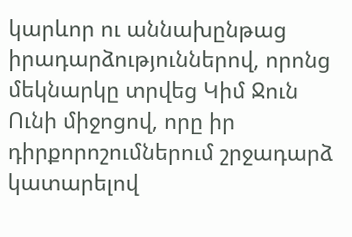կարևոր ու աննախընթաց իրադարձություններով, որոնց մեկնարկը տրվեց Կիմ Ջուն Ունի միջոցով, որը իր դիրքորոշումներում շրջադարձ կատարելով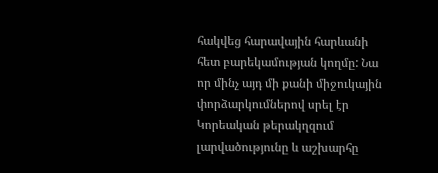հակվեց հարավային հարևանի հետ բարեկամության կողմը: Նա որ մինչ այդ մի քանի միջուկային փորձարկումներով սրել էր Կորեական թերակղզում լարվածությունը և աշխարհը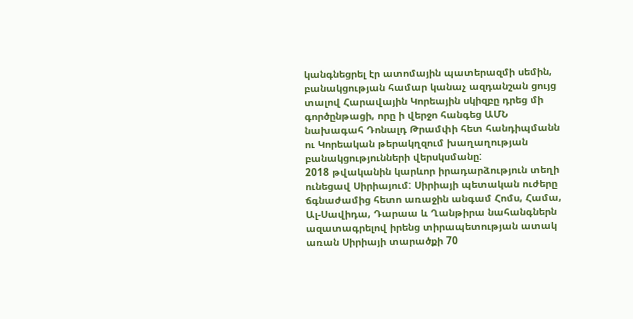կանգնեցրել էր ատոմային պատերազմի սեմին, բանակցության համար կանաչ ազդանշան ցույց տալով Հարավային Կորեային սկիզբը դրեց մի գործընթացի, որը ի վերջո հանգեց ԱՄՆ նախագահ Դոնալդ Թրամփի հետ հանդիպմանն ու Կորեական թերակղզում խաղաղության բանակցությունների վերսկսմանը:
2018 թվականին կարևոր իրադարձություն տեղի ունեցավ Սիրիայում: Սիրիայի պետական ուժերը ճգնաժամից հետո առաջին անգամ Հոմս, Համա, Ալ-Սավիդա, Դարաա և Ղանթիրա նահանգներն ազատագրելով իրենց տիրապետության ատակ առան Սիրիայի տարածքի 70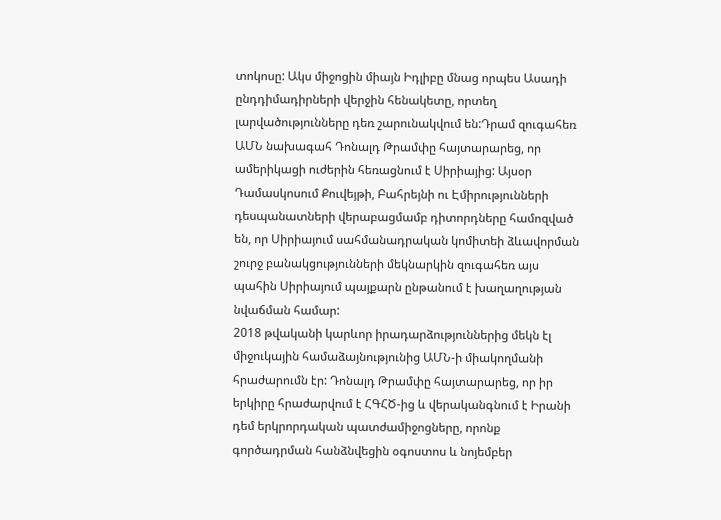տոկոսը: Ակս միջոցին միայն Իդլիբը մնաց որպես Ասադի ընդդիմադիրների վերջին հենակետը, որտեղ լարվածությունները դեռ շարունակվում են:Դրամ զուգահեռ ԱՄՆ նախագահ Դոնալդ Թրամփը հայտարարեց, որ ամերիկացի ուժերին հեռացնում է Սիրիայից: Այսօր Դամասկոսում Քուվեյթի, Բահրեյնի ու Էմիրությունների դեսպանատների վերաբացմամբ դիտորդները համոզված են, որ Սիրիայում սահմանադրական կոմիտեի ձևավորման շուրջ բանակցությունների մեկնարկին զուգահեռ այս պահին Սիրիայում պայքարն ընթանում է խաղաղության նվաճման համար:
2018 թվականի կարևոր իրադարձություններից մեկն էլ միջուկային համաձայնությունից ԱՄՆ-ի միակողմանի հրաժարումն էր: Դոնալդ Թրամփը հայտարարեց, որ իր երկիրը հրաժարվում է ՀԳՀԾ-ից և վերականգնում է Իրանի դեմ երկրորդական պատժամիջոցները, որոնք գործադրման հանձնվեցին օգոստոս և նոյեմբեր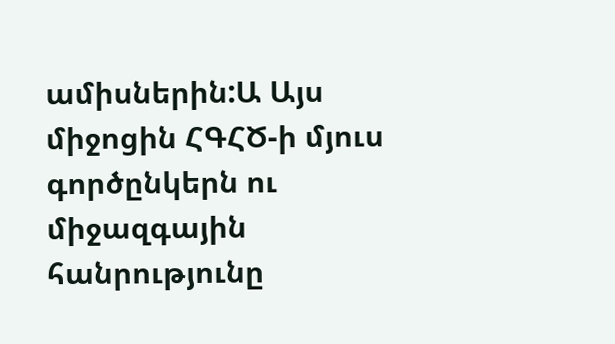ամիսներին:Ա Այս միջոցին ՀԳՀԾ-ի մյուս գործընկերն ու միջազգային հանրությունը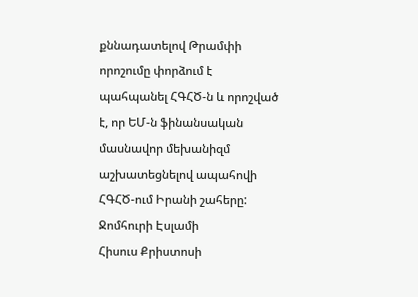քննադատելով Թրամփի որոշումը փորձում է պահպանել ՀԳՀԾ-ն և որոշված է, որ ԵՄ-ն ֆինանսական մասնավոր մեխանիզմ աշխատեցնելով ապահովի ՀԳՀԾ-ում Իրանի շահերը:
Ջոմհուրի Էսլամի
Հիսուս Քրիստոսի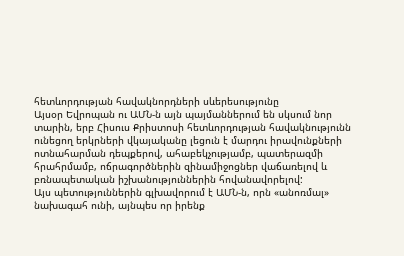հետևորդության հավակնորդների սևերեսությունը
Այսօր Եվրոպան ու ԱՄՆ-ն այն պայմաններում են սկսում նոր տարին, երբ Հիսուս Քրիստոսի հետևորդության հավակնությունն ունեցող երկրների վկայականը լեցուն է մարդու իրավունքների ոտնահարման դեպքերով, ահաբեկչությամբ, պատերազմի հրահրմամբ, ոճրագործներին զինամիջոցներ վաճառելով և բռնապետական իշխանություններին հովանավորելով:
Այս պետություններին գլխավորում է ԱՄՆ-ն, որն «անոռմալ» նախագահ ունի, այնպես որ իրենք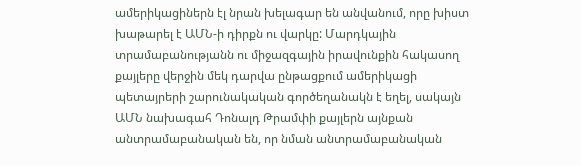ամերիկացիներն էլ նրան խելագար են անվանում, որը խիստ խաթարել է ԱՄՆ-ի դիրքն ու վարկը: Մարդկային տրամաբանությանն ու միջազգային իրավունքին հակասող քայլերը վերջին մեկ դարվա ընթացքում ամերիկացի պետայրերի շարունակական գործեղանակն է եղել, սակայն ԱՄՆ նախագահ Դոնալդ Թրամփի քայլերն այնքան անտրամաբանական են, որ նման անտրամաբանական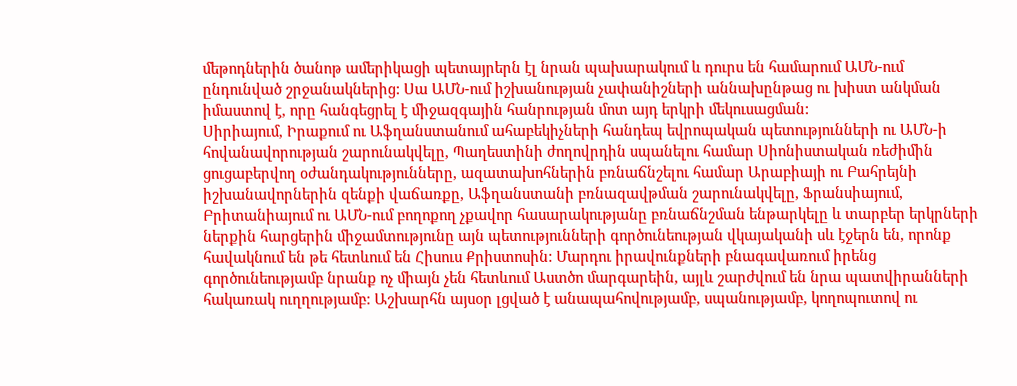մեթոդներին ծանոթ ամերիկացի պետայրերն էլ նրան պախարակում և դուրս են համարում ԱՄՆ-ում ընդունված շրջանակներից: Սա ԱՄՆ-ում իշխանության չափանիշների աննախընթաց ու խիստ անկման իմաստով է, որը հանգեցրել է միջազգային հանրության մոտ այդ երկրի մեկուսացման:
Սիրիայում, Իրաքում ու Աֆղանստանում ահաբեկիչների հանդեպ եվրոպական պետությունների ու ԱՄՆ-ի հովանավորության շարունակվելը, Պաղեստինի ժողովրդին սպանելու համար Սիոնիստական ռեժիմին ցուցաբերվող օժանդակությունները, ազատախոհներին բռնաճնշելու համար Արաբիայի ու Բահրեյնի իշխանավորներին զենքի վաճառքը, Աֆղանստանի բռնազավթման շարունակվելը, Ֆրանսիայում, Բրիտանիայում ու ԱՄՆ-ում բողոքող չքավոր հասարակությանը բռնաճնշման ենթարկելը և տարբեր երկրների ներքին հարցերին միջամտությունը այն պետությունների գործունեության վկայականի սև էջերն են, որոնք հավակնում են թե հետևում են Հիսուս Քրիստոսին: Մարդու իրավունքների բնագավառում իրենց գործունեությամբ նրանք ոչ միայն չեն հետևում Աստծո մարգարեին, այլև շարժվում են նրա պատվիրանների հակառակ ուղղությամբ: Աշխարհն այսօր լցված է անապահովությամբ, սպանությամբ, կողոպուտով ու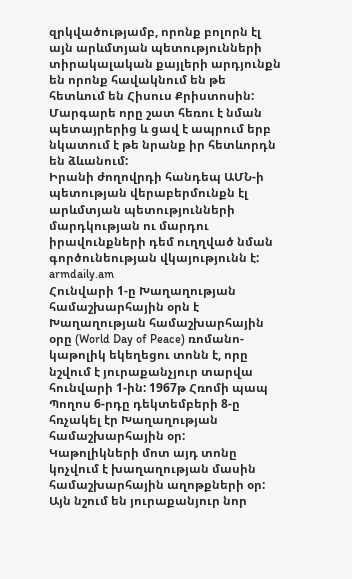զրկվածությամբ, որոնք բոլորն էլ այն արևմտյան պետությունների տիրակալական քայլերի արդյունքն են որոնք հավակնում են թե հետևում են Հիսուս Քրիստոսին: Մարգարե որը շատ հեռու է նման պետայրերից և ցավ է ապրում երբ նկատում է թե նրանք իր հետևորդն են ձևանում:
Իրանի ժողովրդի հանդեպ ԱՄՆ-ի պետության վերաբերմունքն էլ արևմտյան պետությունների մարդկության ու մարդու իրավունքների դեմ ուղղված նման գործունեության վկայությունն է:
armdaily.am
Հունվարի 1-ը Խաղաղության համաշխարհային օրն է
Խաղաղության համաշխարհային օրը (World Day of Peace) ռոմանո-կաթոլիկ եկեղեցու տոնն է, որը նշվում է յուրաքանչյուր տարվա հունվարի 1-ին: 1967թ Հռոմի պապ Պողոս 6-րդը դեկտեմբերի 8-ը հռչակել էր Խաղաղության համաշխարհային օր:
Կաթոլիկների մոտ այդ տոնը կոչվում է խաղաղության մասին համաշխարհային աղոթքների օր: Այն նշում են յուրաքանյուր նոր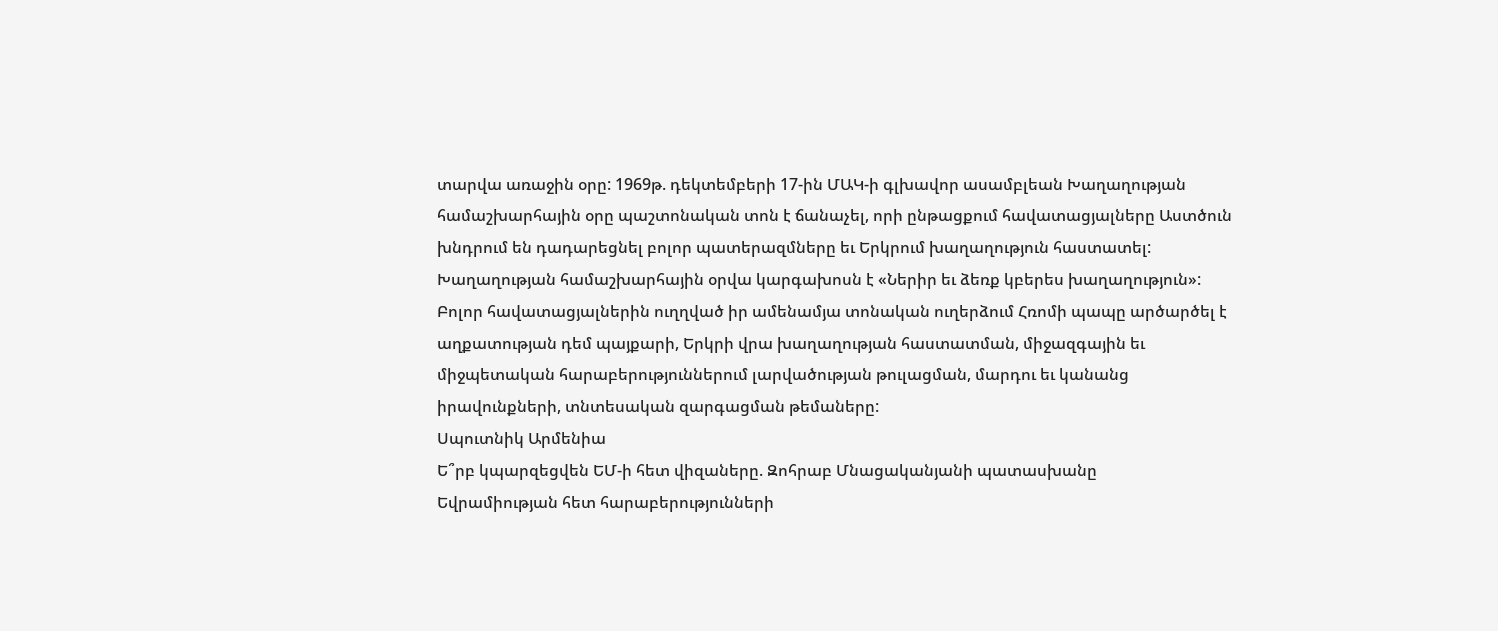տարվա առաջին օրը: 1969թ. դեկտեմբերի 17-ին ՄԱԿ-ի գլխավոր ասամբլեան Խաղաղության համաշխարհային օրը պաշտոնական տոն է ճանաչել, որի ընթացքում հավատացյալները Աստծուն խնդրում են դադարեցնել բոլոր պատերազմները եւ Երկրում խաղաղություն հաստատել:
Խաղաղության համաշխարհային օրվա կարգախոսն է «Ներիր եւ ձեռք կբերես խաղաղություն»: Բոլոր հավատացյալներին ուղղված իր ամենամյա տոնական ուղերձում Հռոմի պապը արծարծել է աղքատության դեմ պայքարի, Երկրի վրա խաղաղության հաստատման, միջազգային եւ միջպետական հարաբերություններում լարվածության թուլացման, մարդու եւ կանանց իրավունքների, տնտեսական զարգացման թեմաները:
Սպուտնիկ Արմենիա
Ե՞րբ կպարզեցվեն ԵՄ-ի հետ վիզաները. Զոհրաբ Մնացականյանի պատասխանը
Եվրամիության հետ հարաբերությունների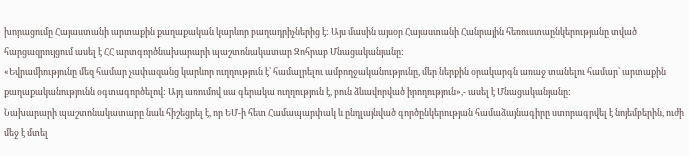խորացումը Հայաստանի արտաքին քաղաքական կարևոր բաղադրիչներից է: Այս մասին այսօր Հայաստանի Հանրային հեռուստաընկերությանը տված հարցազրույցում ասել է ՀՀ արտգործնախարարի պաշտոնակատար Զոհրաբ Մնացականյանը:
«Եվրամիությունը մեզ համար չափազանց կարևոր ուղղություն է՝ համալրելու ամբողջականությունը, մեր ներքին օրակարգն առաջ տանելու համար՝ արտաքին քաղաքականությունն օգտագործելով: Այդ առումով սա գերակա ուղղություն է, բուն ձևավորված իրողություն»,- ասել է Մնացականյանը:
Նախարարի պաշտոնակատարը նաև հիշեցրել է, որ ԵՄ-ի հետ Համապարփակ և ընդլայնված գործընկերության համաձայնագիրը ստորագրվել է նոյեմբերին, ուժի մեջ է մտել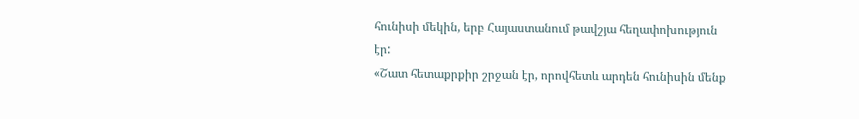հունիսի մեկին, երբ Հայաստանում թավշյա հեղափոխություն էր:
«Շատ հետաքրքիր շրջան էր, որովհետև արդեն հունիսին մենք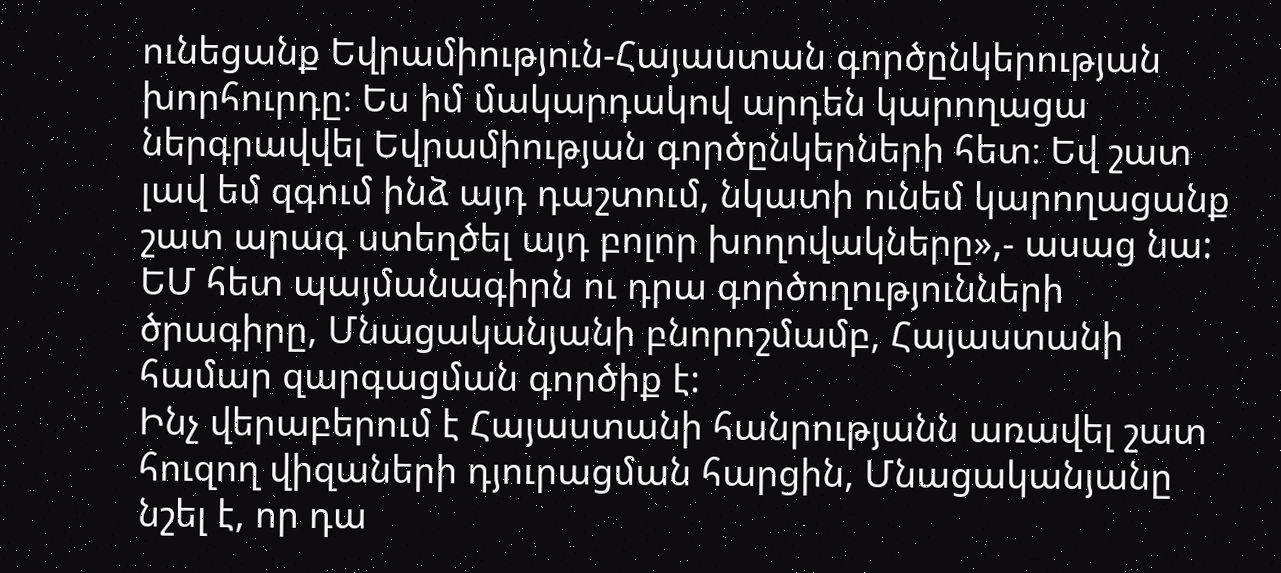ունեցանք Եվրամիություն-Հայաստան գործընկերության խորհուրդը։ Ես իմ մակարդակով արդեն կարողացա ներգրավվել Եվրամիության գործընկերների հետ։ Եվ շատ լավ եմ զգում ինձ այդ դաշտում, նկատի ունեմ կարողացանք շատ արագ ստեղծել այդ բոլոր խողովակները»,- ասաց նա:
ԵՄ հետ պայմանագիրն ու դրա գործողությունների ծրագիրը, Մնացականյանի բնորոշմամբ, Հայաստանի համար զարգացման գործիք է:
Ինչ վերաբերում է Հայաստանի հանրությանն առավել շատ հուզող վիզաների դյուրացման հարցին, Մնացականյանը նշել է, որ դա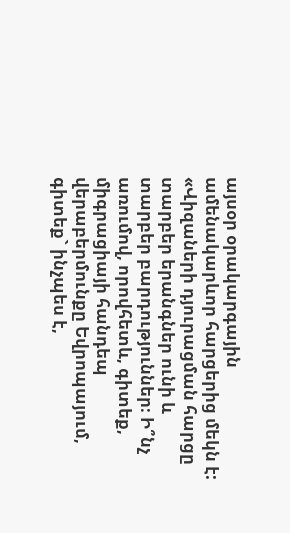այսօր օրակարգային ամենակարևոր հարցերից մեկն է:
«Վիզաների դյուրացման հարցը տարբեր երանգներ ունի և տարբեր բարդություններ։ Ի՞նչ առումով, որովհետև, գիտեք, միգրացիայի հանդեպ վերաբերմունքը Եվրոպայում, գիտեք` ինչպես է,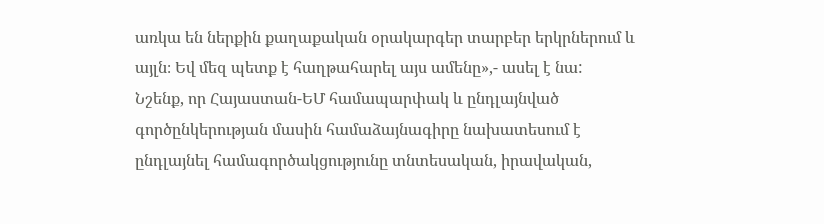առկա են ներքին քաղաքական օրակարգեր տարբեր երկրներում և այլն։ Եվ մեզ պետք է հաղթահարել այս ամենը»,- ասել է նա:
Նշենք, որ Հայաստան-ԵՄ համապարփակ և ընդլայնված գործընկերության մասին համաձայնագիրը նախատեսում է ընդլայնել համագործակցությունը տնտեսական, իրավական,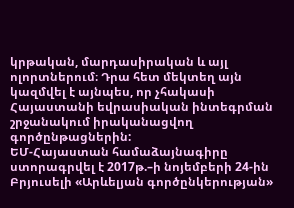կրթական, մարդասիրական և այլ ոլորտներում։ Դրա հետ մեկտեղ այն կազմվել է այնպես, որ չհակասի Հայաստանի եվրասիական ինտեգրման շրջանակում իրականացվող գործընթացներին:
ԵՄ-Հայաստան համաձայնագիրը ստորագրվել է 2017թ.–ի նոյեմբերի 24-ին Բրյուսելի «Արևելյան գործընկերության»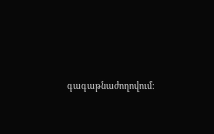գագաթնաժողովում: